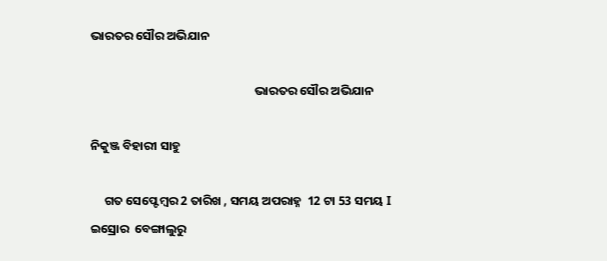ଭାରତର ସୌର ଅଭିଯାନ

                                                           ଭାରତର ସୌର ଅଭିଯାନ

ନିକୁଞ୍ଜ ବିହାରୀ ସାହୁ

     ଗତ ସେପ୍ଟେମ୍ବର 2 ତାରିଖ , ସମୟ ଅପରାହ୍ନ  12 ଟା 53 ସମୟ I ଇସ୍ରୋର  ବେଙ୍ଗାଲୁରୁ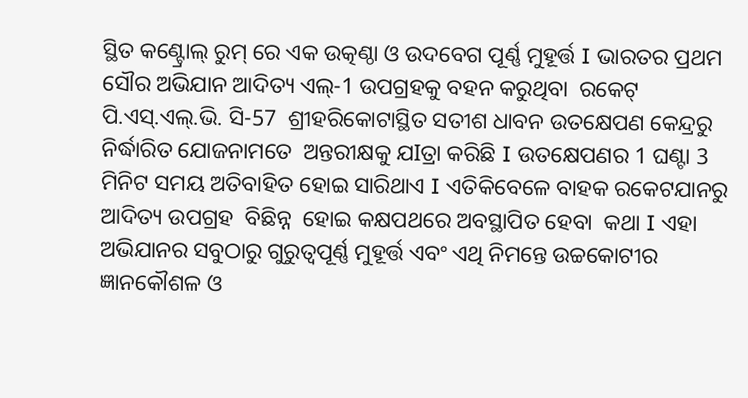ସ୍ଥିତ କଣ୍ଟ୍ରୋଲ୍ ରୁମ୍ ରେ ଏକ ଉତ୍କଣ୍ଠା ଓ ଉଦବେଗ ପୂର୍ଣ୍ଣ ମୁହୂର୍ତ୍ତ I ଭାରତର ପ୍ରଥମ ସୌର ଅଭିଯାନ ଆଦିତ୍ୟ ଏଲ୍-1 ଉପଗ୍ରହକୁ ବହନ କରୁଥିବା  ରକେଟ୍ ପି.ଏସ୍.ଏଲ୍.ଭି. ସି-57  ଶ୍ରୀହରିକୋଟାସ୍ଥିତ ସତୀଶ ଧାବନ ଉତକ୍ଷେପଣ କେନ୍ଦ୍ରରୁ ନିର୍ଦ୍ଧାରିତ ଯୋଜନାମତେ  ଅନ୍ତରୀକ୍ଷକୁ ଯIତ୍ରା କରିଛି I ଉତକ୍ଷେପଣର 1 ଘଣ୍ଟା 3 ମିନିଟ ସମୟ ଅତିବାହିତ ହୋଇ ସାରିଥାଏ I ଏତିକିବେଳେ ବାହକ ରକେଟ‌ଯାନରୁ  ଆଦିତ୍ୟ ଉପଗ୍ରହ  ବିଛିନ୍ନ  ହୋଇ କକ୍ଷପଥରେ ଅବସ୍ଥାପିତ ହେବା  କଥା I ଏହା ଅଭିଯାନର ସବୁଠାରୁ ଗୁରୁତ୍ୱପୂର୍ଣ୍ଣ ମୁହୂର୍ତ୍ତ ଏବଂ ଏଥି ନିମନ୍ତେ ଉଚ୍ଚକୋଟୀର ଜ୍ଞାନକୌଶଳ ଓ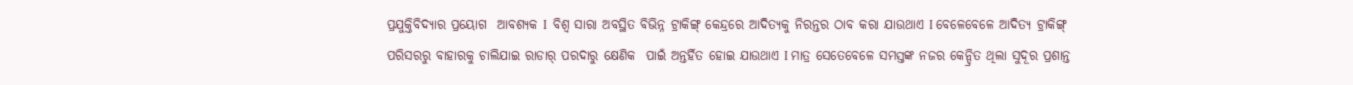ପ୍ରଯୁକ୍ତିବିଦ୍ୟାର ପ୍ରୟୋଗ  ଆବଶ୍ୟକ I  ବିଶ୍ୱ ସାରା ଅବସ୍ଥିତ ବିଭିନ୍ନ ଟ୍ରାକିଙ୍ଗ୍ କେନ୍ଦ୍ରରେ ଆଦିତ୍ୟକୁ ନିରନ୍ତର ଠାବ କରା ଯାଉଥାଏ I ବେଳେବେଳେ ଆଦିତ୍ୟ ଟ୍ରାକିଙ୍ଗ୍ ପରିସରରୁ ବାହାରକୁ ଚାଲିଯାଇ ରାଡାର୍ ପରଦାରୁ କ୍ଷେଣିକ  ପାଇଁ ଅନ୍ତର୍ହିତ ହୋଇ ଯାଉଥାଏ I ମାତ୍ର ସେତେବେଳେ ସମସ୍ତଙ୍କ ନଜର କେନ୍ଦ୍ରିତ ଥିଲା ସୁଦୂର ପ୍ରଶାନ୍ତ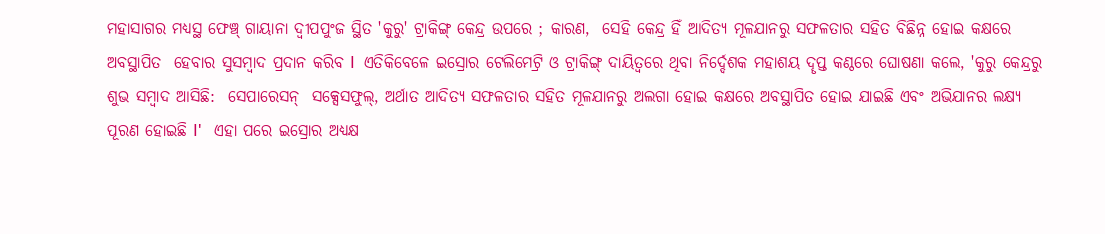ମହାସାଗର ମଧ୍ୟସ୍ଥ ଫେଞ୍ଚ୍ ଗାୟାନା ଦ୍ୱୀପପୁଂଜ ସ୍ଥିତ 'କୁରୁ' ଟ୍ରାକିଙ୍ଗ୍ କେନ୍ଦ୍ର ଉପରେ ; କାରଣ,  ସେହି କେନ୍ଦ୍ର ହିଁ ଆଦିତ୍ୟ ମୂଳଯାନରୁ ସଫଳତାର ସହିତ ବିଛିନ୍ନ ହୋଇ କକ୍ଷରେ ଅବସ୍ଥାପିତ  ହେବାର ସୁସମ୍ବାଦ ପ୍ରଦାନ କରିବ I  ଏତିକିବେଳେ ଇସ୍ରୋର ଟେଲିମେଟ୍ରି ଓ ଟ୍ରାକିଙ୍ଗ୍ ଦାୟିତ୍ୱରେ ଥିବା ନିର୍ଦ୍ଦେଶକ ମହାଶୟ ଦୄପ୍ତ କଣ୍ଠରେ ଘୋଷଣା କଲେ, 'କୁରୁ କେନ୍ଦ୍ରରୁ ଶୁଭ ସମ୍ବାଦ ଆସିଛି:  ସେପାରେସନ୍  ସକ୍ସେସଫୁଲ୍, ଅର୍ଥାତ ଆଦିତ୍ୟ ସଫଳତାର ସହିତ ମୂଳଯାନରୁ ଅଲଗା ହୋଇ କକ୍ଷରେ ଅବସ୍ଥାପିତ ହୋଇ ଯାଇଛି ଏବଂ ଅଭିଯାନର ଲକ୍ଷ୍ୟ  ପୂରଣ ହୋଇଛି I'   ଏହା ପରେ ଇସ୍ରୋର ଅଧ୍ୟକ୍ଷ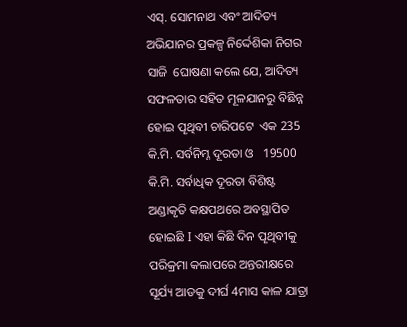ଏସ୍. ସୋମନାଥ ଏବଂ ଆଦିତ୍ୟ ଅଭିଯାନର ପ୍ରକଳ୍ପ ନିର୍ଦ୍ଦେଶିକା ନିଗର ସାଜି  ଘୋଷଣା କଲେ ଯେ, ଆଦିତ୍ୟ ସଫଳତାର ସହିତ ମୂଳଯାନରୁ ବିଛିନ୍ନ ହୋଇ ପୄଥିବୀ ଚାରିପଟେ  ଏକ 235 କି.ମି. ସର୍ବନିମ୍ନ ଦୂରତା ଓ   19500 କି.ମି. ସର୍ବାଧିକ ଦୂରତା ବିଶିଷ୍ଟ ଅଣ୍ଡାକୃତି କକ୍ଷପଥରେ ଅବସ୍ଥାପିତ ହୋଇଛି I ଏହା କିଛି ଦିନ ପୄଥିବୀକୁ ପରିକ୍ରମା କଲାପରେ ଅନ୍ତରୀକ୍ଷରେ  ସୂର୍ଯ୍ୟ ଆଡକୁ ଦୀର୍ଘ 4ମାସ କାଳ ଯାତ୍ରା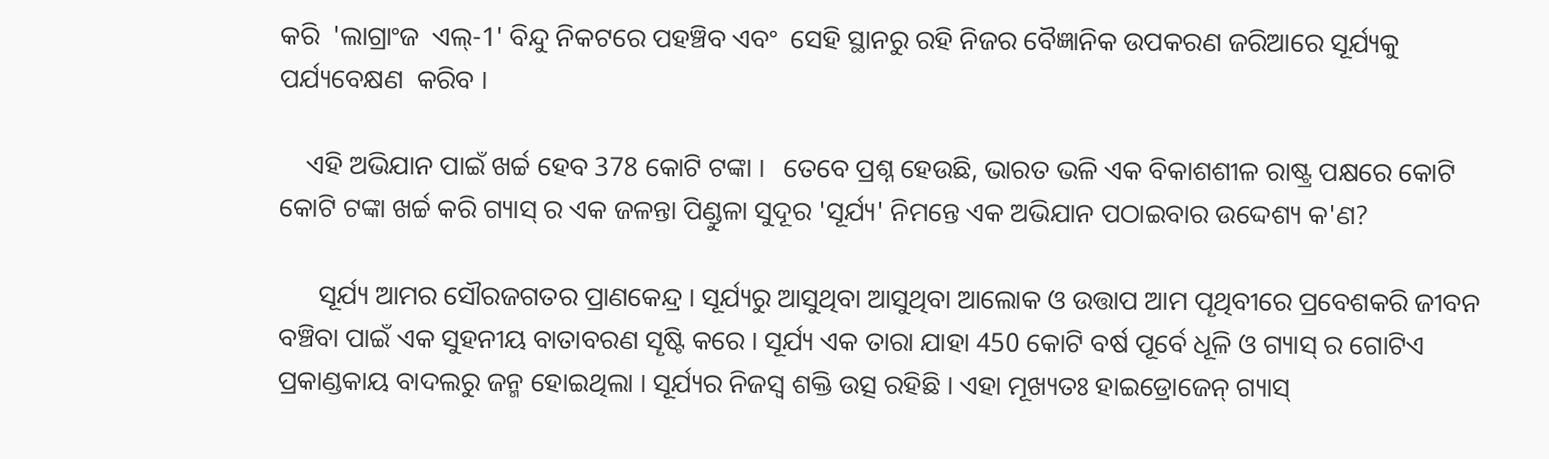କରି  'ଲାଗ୍ରାଂଜ  ଏଲ୍-1' ବିନ୍ଦୁ ନିକଟରେ ପହଞ୍ଚିବ ଏବଂ  ସେହି ସ୍ଥାନରୁ ରହି ନିଜର ବୈଜ୍ଞାନିକ ଉପକରଣ ଜରିଆରେ ସୂର୍ଯ୍ୟକୁ ପର୍ଯ୍ୟବେକ୍ଷଣ  କରିବ I

    ଏହି ଅଭିଯାନ ପାଇଁ ଖର୍ଚ୍ଚ ହେବ 378 କୋଟି ଟଙ୍କା I   ତେବେ ପ୍ରଶ୍ନ ହେଉଛି, ଭାରତ ଭଳି ଏକ ବିକାଶଶୀଳ ରାଷ୍ଟ୍ର ପକ୍ଷରେ କୋଟି କୋଟି ଟଙ୍କା ଖର୍ଚ୍ଚ କରି ଗ୍ୟାସ୍ ର ଏକ ଜଳନ୍ତା ପିଣ୍ଡୁଳା ସୁଦୂର 'ସୂର୍ଯ୍ୟ' ନିମନ୍ତେ ଏକ ଅଭିଯାନ ପଠାଇବାର ଉଦ୍ଦେଶ୍ୟ କ'ଣ?

      ସୂର୍ଯ୍ୟ ଆମର ସୌରଜଗତର ପ୍ରାଣକେନ୍ଦ୍ର I ସୂର୍ଯ୍ୟରୁ ଆସୁଥିବା ଆସୁଥିବା ଆଲୋକ ଓ ଉତ୍ତାପ ଆମ ପୄଥିବୀରେ ପ୍ରବେଶକରି ଜୀବନ ବଞ୍ଚିବା ପାଇଁ ଏକ ସୁହନୀୟ ବାତାବରଣ ସୄଷ୍ଟି କରେ I ସୂର୍ଯ୍ୟ ଏକ ତାରା ଯାହା 450 କୋଟି ବର୍ଷ ପୂର୍ବେ ଧୂଳି ଓ ଗ୍ୟାସ୍ ର ଗୋଟିଏ ପ୍ରକାଣ୍ଡକାୟ ବାଦଲରୁ ଜନ୍ମ ହୋଇଥିଲା I ସୂର୍ଯ୍ୟର ନିଜସ୍ୱ ଶକ୍ତି ଉତ୍ସ ରହିଛି I ଏହା ମୂଖ୍ୟତଃ ହାଇଡ୍ରୋଜେନ୍ ଗ୍ୟାସ୍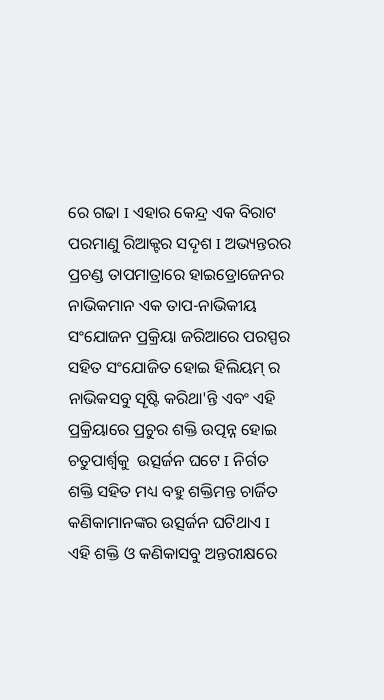ରେ ଗଢା I ଏହାର କେନ୍ଦ୍ର ଏକ ବିରାଟ ପରମାଣୁ ରିଆକ୍ଟର ସଦୄଶ I ଅଭ୍ୟନ୍ତରର ପ୍ରଚଣ୍ଡ ତାପମାତ୍ରାରେ ହାଇଡ୍ରୋଜେନର ନାଭିକମାନ ଏକ ତାପ-ନାଭିକୀୟ ସଂଯୋଜନ ପ୍ରକ୍ରିୟା ଜରିଆରେ ପରସ୍ପର ସହିତ ସଂଯୋଜିତ ହୋଇ ହିଲିୟମ୍ ର ନାଭିକସବୁ ସୄଷ୍ଟି କରିଥା'ନ୍ତି ଏବଂ ଏହି ପ୍ରକ୍ରିୟାରେ ପ୍ରଚୁର ଶକ୍ତି ଉତ୍ପନ୍ନ ହୋଇ ଚତୁପାର୍ଶ୍ୱକୁ  ଉତ୍ସର୍ଜନ ଘଟେ I ନିର୍ଗତ ଶକ୍ତି ସହିତ ମଧ୍ୟ ବହୁ ଶକ୍ତିମନ୍ତ ଚାର୍ଜିତ କଣିକାମାନଙ୍କର ଉତ୍ସର୍ଜନ ଘଟିଥାଏ I ଏହି ଶକ୍ତି ଓ କଣିକାସବୁ ଅନ୍ତରୀକ୍ଷରେ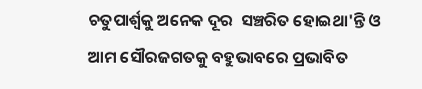ଚତୁପାର୍ଶ୍ୱକୁ ଅନେକ ଦୂର  ସଞ୍ଚରିତ ହୋଇଥା'ନ୍ତି ଓ  ଆମ ସୌରଜଗତକୁ ବହୁଭାବରେ ପ୍ରଭାବିତ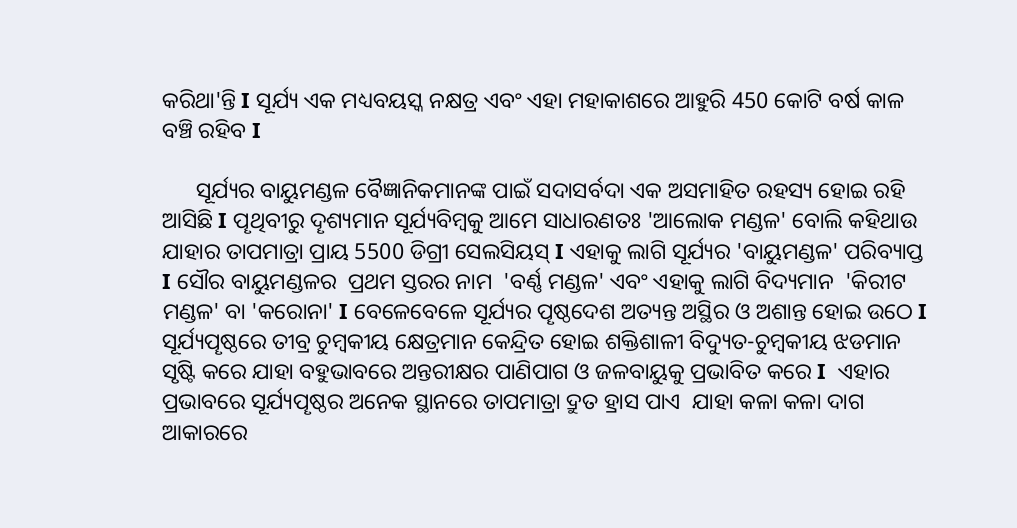କରିଥା'ନ୍ତି I ସୂର୍ଯ୍ୟ ଏକ ମଧ୍ୟବୟସ୍କ ନକ୍ଷତ୍ର ଏବଂ ଏହା ମହାକାଶରେ ଆହୁରି 450 କୋଟି ବର୍ଷ କାଳ ବଞ୍ଚି ରହିବ I

      ସୂର୍ଯ୍ୟର ବାୟୁମଣ୍ଡଳ ବୈଜ୍ଞାନିକମାନଙ୍କ ପାଇଁ ସଦାସର୍ବଦା ଏକ ଅସମାହିତ ରହସ୍ୟ ହୋଇ ରହି ଆସିଛି I ପୄଥିବୀରୁ ଦୄଶ୍ୟମାନ ସୂର୍ଯ୍ୟବିମ୍ବକୁ ଆମେ ସାଧାରଣତଃ 'ଆଲୋକ ମଣ୍ଡଳ' ବୋଲି କହିଥାଉ  ଯାହାର ତାପମାତ୍ରା ପ୍ରାୟ 5500 ଡିଗ୍ରୀ ସେଲସିୟସ୍ I ଏହାକୁ ଲାଗି ସୂର୍ଯ୍ୟର 'ବାୟୁମଣ୍ଡଳ' ପରିବ୍ୟାପ୍ତ I ସୌର ବାୟୁମଣ୍ଡଳର  ପ୍ରଥମ ସ୍ତରର ନାମ  'ବର୍ଣ୍ଣ ମଣ୍ଡଳ' ଏବଂ ଏହାକୁ ଲାଗି ବିଦ୍ୟମାନ  'କିରୀଟ ମଣ୍ଡଳ' ବା 'କରୋନା' I ବେଳେବେଳେ ସୂର୍ଯ୍ୟର ପୄଷ୍ଠଦେଶ ଅତ୍ୟନ୍ତ ଅସ୍ଥିର ଓ ଅଶାନ୍ତ ହୋଇ ଉଠେ I ସୂର୍ଯ୍ୟପୄଷ୍ଠରେ ତୀବ୍ର ଚୁମ୍ବକୀୟ କ୍ଷେତ୍ରମାନ କେନ୍ଦ୍ରିତ ହୋଇ ଶକ୍ତିଶାଳୀ ବିଦ୍ୟୁତ-ଚୁମ୍ବକୀୟ ଝଡମାନ ସୃଷ୍ଟି କରେ ଯାହା ବହୁଭାବରେ ଅନ୍ତରୀକ୍ଷର ପାଣିପାଗ ଓ ଜଳବାୟୁକୁ ପ୍ରଭାବିତ କରେ I  ଏହାର ପ୍ରଭାବରେ ସୂର୍ଯ୍ୟପୄଷ୍ଠର ଅନେକ ସ୍ଥାନରେ ତାପମାତ୍ରା ଦ୍ରୁତ ହ୍ରାସ ପାଏ  ଯାହା କଳା କଳା ଦାଗ ଆକାରରେ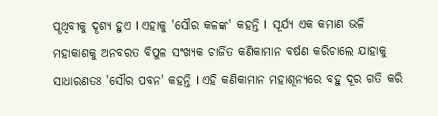ପୄଥିବୀକୁ ଦୄଶ୍ୟ ହୁଏ I ଏହାକୁ 'ସୌର କଳଙ୍କ' କହନ୍ତି I  ସୂର୍ଯ୍ୟ ଏକ କମାଣ ଭଳି ମହାକାଶକୁ ଅନବରତ ବିପୁଳ ସଂଖ୍ୟକ ଚାର୍ଜିତ କଣିକାମାନ ବର୍ଷଣ କରିଚାଲେ ଯାହାକୁ ସାଧାରଣତଃ 'ସୌର ପବନ' କହନ୍ତି I ଏହି କଣିକାମାନ ମହାଶୂନ୍ୟରେ ବହୁ ଦୂର ଗତି କରି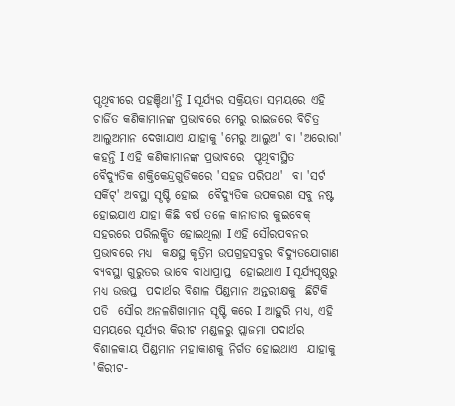ପୄଥିବୀରେ ପହଞ୍ଚିଥା'ନ୍ତି I ସୂର୍ଯ୍ୟର ସକ୍ରିୟତା ସମୟରେ ଏହି ଚାର୍ଜିତ କଣିକାମାନଙ୍କ ପ୍ରଭାବରେ ମେରୁ ରାଇଜରେ ବିଚିତ୍ର ଆଲୁଅମାନ ଦେଖାଯାଏ ଯାହାକୁ 'ମେରୁ ଆଲୁଅ' ବା 'ଅରୋରା' କହନ୍ତି I ଏହି କଣିକାମାନଙ୍କ ପ୍ରଭାବରେ  ପୄଥିବୀସ୍ଥିତ ବୈଦ୍ୟୁତିକ ଶକ୍ତିକେନ୍ଦ୍ରଗୁଡିକରେ 'ସହଜ ପରିପଥ'  ବା 'ସର୍ଟ ସର୍କିଟ୍' ଅବସ୍ଥା ସୄଷ୍ଟି ହୋଇ  ବୈଦ୍ୟୁତିକ ଉପକରଣ ସବୁ ନଷ୍ଟ ହୋଇଯାଏ ଯାହା କିଛି ବର୍ଷ ତଳେ କାନାଡାର କୁଇବେକ୍ ସହରରେ ପରିଲକ୍ଷିତ ହୋଇଥିଲା I ଏହି ସୌରପବନର ପ୍ରଭାବରେ ମଧ୍ୟ  କକ୍ଷସ୍ଥ କୃତ୍ରିମ ଉପଗ୍ରହସବୁର ବିଦ୍ୟୁତଯୋଗାଣ ବ୍ୟବସ୍ଥା ଗୁରୁତର ଭାବେ ବାଧାପ୍ରାପ୍ତ  ହୋଇଥାଏ I ସୂର୍ଯ୍ୟପୄଷ୍ଠରୁ ମଧ୍ୟ ଉତ୍ତପ୍ତ  ପଦାର୍ଥର ବିଶାଳ ପିଣ୍ଡମାନ ଅନ୍ତରୀକ୍ଷକୁ  ଛିଟିକି ପଡି  ସୌର ଅନଳଶିଖାମାନ ସୄଷ୍ଟି କରେ I ଆହୁରି ମଧ୍ୟ, ଏହି ସମୟରେ ସୂର୍ଯ୍ୟର କିରୀଟ ମଣ୍ଡଳରୁ ପ୍ଲାଜମା ପଦାର୍ଥର ବିଶାଳକାୟ ପିଣ୍ଡମାନ ମହାକାଶକୁ ନିର୍ଗତ ହୋଇଥାଏ  ଯାହାକୁ 'କିରୀଟ-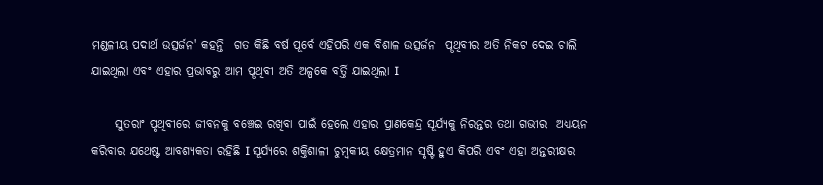ମଣ୍ଡଳୀୟ ପଦାର୍ଥ ଉତ୍ସର୍ଜନ' କହନ୍ତି  ଗତ କିଛି ବର୍ଷ ପୂର୍ବେ ଏହିପରି ଏକ ବିଶାଳ ଉତ୍ସର୍ଜନ  ପୄଥିବୀର ଅତି ନିକଟ ଦେଇ ଚାଲି ଯାଇଥିଲା ଏବଂ ଏହାର ପ୍ରଭାବରୁ ଆମ ପୄଥିବୀ ଅତି ଅଳ୍ପକେ ବର୍ତ୍ତି ଯାଇଥିଲା I

     ସୁତରାଂ ପୃଥିବୀରେ ଜୀବନକୁ ବଞ୍ଚେଇ ରଖିବା ପାଇଁ ହେଲେ ଏହାର ପ୍ରାଣକେନ୍ଦ୍ର ସୂର୍ଯ୍ୟକୁ ନିରନ୍ତର ତଥା ଗଭୀର  ଅଧ୍ୟୟନ କରିବାର ଯଥେଷ୍ଟ ଆବଶ୍ୟକତା ରହିଛି I ସୂର୍ଯ୍ୟରେ ଶକ୍ତିଶାଳୀ ଚୁମ୍ବକୀୟ କ୍ଷେତ୍ରମାନ ସୃଷ୍ଟି ହୁଏ କିପରି ଏବଂ ଏହା ଅନ୍ତରୀକ୍ଷର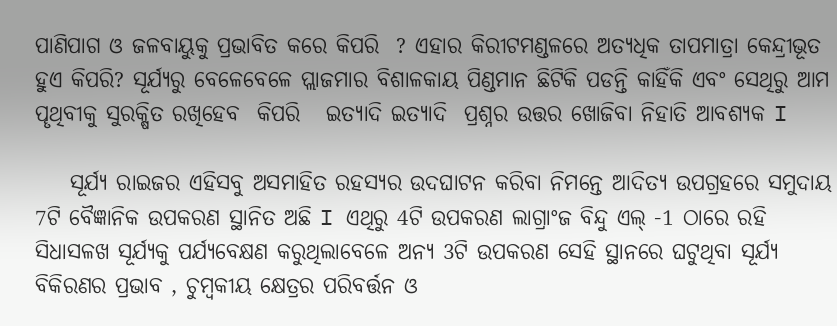ପାଣିପାଗ ଓ ଜଳବାୟୁକୁ ପ୍ରଭାବିତ କରେ କିପରି  ? ଏହାର କିରୀଟମଣ୍ଡଳରେ ଅତ୍ୟଧିକ ତାପମାତ୍ରା କେନ୍ଦ୍ରୀଭୂତ ହୁଏ କିପରି? ସୂର୍ଯ୍ୟରୁ ବେଳେବେଳେ ପ୍ଲାଜମାର ବିଶାଳକାୟ ପିଣ୍ଡମାନ ଛିଟିକି ପଡନ୍ତି କାହିଁକି ଏବଂ ସେଥିରୁ ଆମ ପୄଥିବୀକୁ ସୁରକ୍ଷିତ ରଖିହେବ  କିପରି   ଇତ୍ୟାଦି ଇତ୍ୟାଦି  ପ୍ରଶ୍ନର ଉତ୍ତର ଖୋଜିବା ନିହାତି ଆବଶ୍ୟକ I

    ସୂର୍ଯ୍ୟ ରାଇଜର ଏହିସବୁ ଅସମାହିତ ରହସ୍ୟର ଉଦଘାଟନ କରିବା ନିମନ୍ତେ ଆଦିତ୍ୟ ଉପଗ୍ରହରେ ସମୁଦାୟ 7ଟି ବୈଜ୍ଞାନିକ ଉପକରଣ ସ୍ଥାନିତ ଅଛି I ଏଥିରୁ 4ଟି ଉପକରଣ ଲାଗ୍ରାଂଜ ବିନ୍ଦୁ ଏଲ୍ -1 ଠାରେ ରହି ସିଧାସଳଖ ସୂର୍ଯ୍ୟକୁ ପର୍ଯ୍ୟବେକ୍ଷଣ କରୁଥିଲାବେଳେ ଅନ୍ୟ 3ଟି ଉପକରଣ ସେହି ସ୍ଥାନରେ ଘଟୁଥିବା ସୂର୍ଯ୍ୟ ବିକିରଣର ପ୍ରଭାବ , ଚୁମ୍ବକୀୟ କ୍ଷେତ୍ରର ପରିବର୍ତ୍ତନ ଓ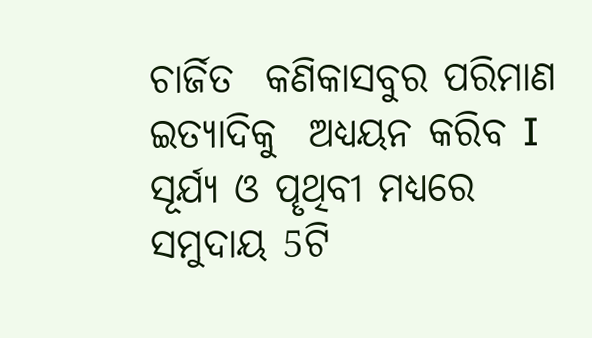ଚାର୍ଜିତ  କଣିକାସବୁର ପରିମାଣ ଇତ୍ୟାଦିକୁ  ଅଧ୍ୟୟନ କରିବ I ସୂର୍ଯ୍ୟ ଓ ପୄଥିବୀ ମଧ୍ୟରେ ସମୁଦାୟ 5ଟି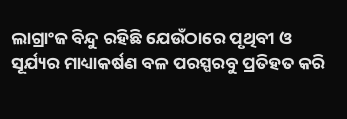ଲାଗ୍ରାଂଜ ବିନ୍ଦୁ ରହିଛି ଯେଉଁଠାରେ ପୃଥିବୀ ଓ ସୂର୍ଯ୍ୟର ମାଧ୍ୟାକର୍ଷଣ ବଳ ପରସ୍ପରବୁ ପ୍ରତିହତ କରି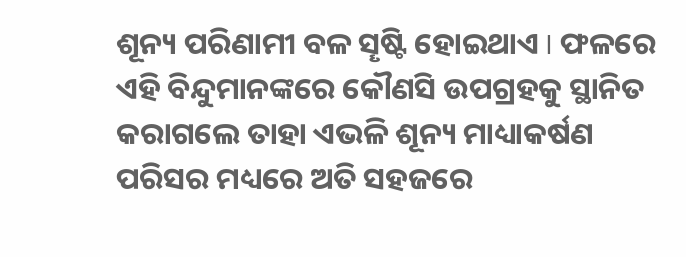ଶୂନ୍ୟ ପରିଣାମୀ ବଳ ସୄଷ୍ଟି ହୋଇଥାଏ I ଫଳରେ ଏହି ବିନ୍ଦୁମାନଙ୍କରେ କୌଣସି ଉପଗ୍ରହକୁ ସ୍ଥାନିତ  କରାଗଲେ ତାହା ଏଭଳି ଶୂନ୍ୟ ମାଧ୍ୟାକର୍ଷଣ ପରିସର ମଧ୍ୟରେ ଅତି ସହଜରେ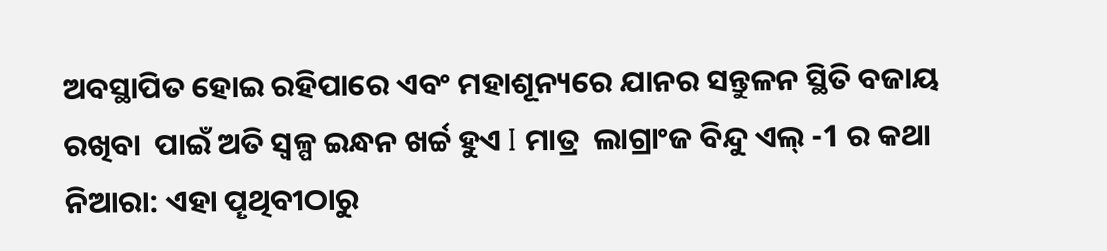ଅବସ୍ଥାପିତ ହୋଇ ରହିପାରେ ଏବଂ ମହାଶୂନ୍ୟରେ ଯାନର ସନ୍ତୁଳନ ସ୍ଥିତି ବଜାୟ ରଖିବା  ପାଇଁ ଅତି ସ୍ୱଳ୍ପ ଇନ୍ଧନ ଖର୍ଚ୍ଚ ହୁଏ I ମାତ୍ର  ଲାଗ୍ରାଂଜ ବିନ୍ଦୁ ଏଲ୍ -1 ର କଥା ନିଆରା: ଏହା ପୄଥିବୀଠାରୁ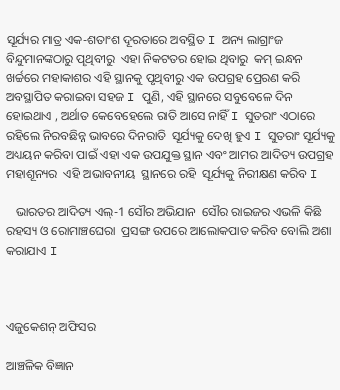ସୂର୍ଯ୍ୟର ମାତ୍ର ଏକ-ଶତାଂଶ ଦୂରତାରେ ଅବସ୍ଥିତ I ଅନ୍ୟ ଲାଗ୍ରାଂଜ ବିନ୍ଦୁମାନଙ୍କଠାରୁ ପୄଥିବୀରୁ  ଏହା ନିକଟତର ହୋଇ ଥିବାରୁ  କମ୍ ଇନ୍ଧନ ଖର୍ଚ୍ଚରେ ମହାକାଶର ଏହି ସ୍ଥାନକୁ ପୃଥିବୀରୁ ଏକ ଉପଗ୍ରହ ପ୍ରେରଣ କରି ଅବସ୍ଥାପିତ କରାଇବା ସହଜ I ପୁଣି, ଏହି ସ୍ଥାନରେ ସବୁବେଳେ ଦିନ ହୋଇଥାଏ , ଅର୍ଥାତ କେବେହେଲେ ରାତି ଆସେ ନାହିଁ I ସୁତରାଂ ଏଠାରେ ରହିଲେ ନିରବଛିନ୍ନ ଭାବରେ ଦିନରାତି  ସୂର୍ଯ୍ୟକୁ ଦେଖି ହୁଏ I ସୁତରାଂ ସୂର୍ଯ୍ୟକୁ ଅଧ୍ୟୟନ କରିବା ପାଇଁ ଏହା ଏକ ଉପଯୁକ୍ତ ସ୍ଥାନ ଏବଂ ଆମର ଆଦିତ୍ୟ ଉପଗ୍ରହ ମହାଶୂନ୍ୟର  ଏହି ଅଭାବନୀୟ  ସ୍ଥାନରେ ରହି  ସୂର୍ଯ୍ୟକୁ ନିରୀକ୍ଷଣ କରିବ I

   ଭାରତର ଆଦିତ୍ୟ ଏଲ୍‍-1 ସୌର ଅଭିଯାନ  ସୌର ରାଇଜର ଏଭଳି କିଛି ରହସ୍ୟ ଓ ରୋମାଞ୍ଚଘେରା  ପ୍ରସଙ୍ଗ ଉପରେ ଆଲୋକପାତ କରିବ ବୋଲି ଅଶା କରାଯାଏ I



ଏଜୁକେଶନ୍ ଅଫିସର

ଆଞ୍ଚଳିକ ବିଜ୍ଞାନ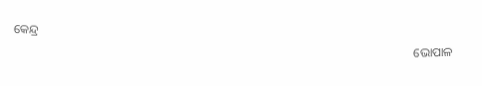କେନ୍ଦ୍ର

                                                                                                                                 ଭୋପାଳ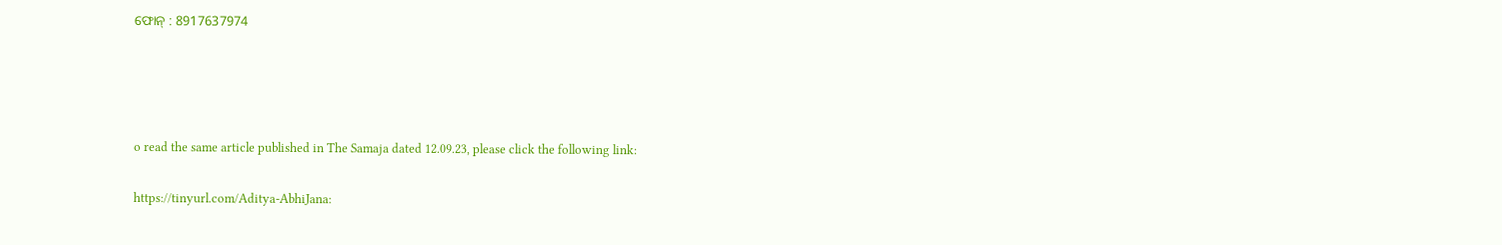ଫୋନ୍ : 8917637974




o read the same article published in The Samaja dated 12.09.23, please click the following link:

https://tinyurl.com/Aditya-AbhiJana: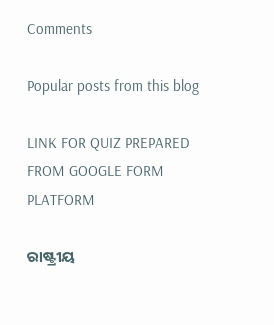Comments

Popular posts from this blog

LINK FOR QUIZ PREPARED FROM GOOGLE FORM PLATFORM

ରାଷ୍ଟ୍ରୀୟ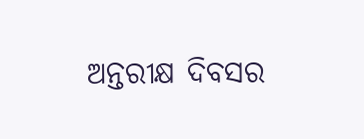ଅନ୍ତରୀକ୍ଷ ଦିବସର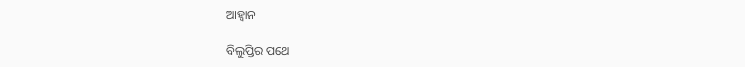ଆହ୍ୱାନ

ବିଲୁପ୍ତିର ପଥେ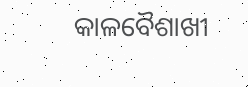କାଳବୈଶାଖୀ